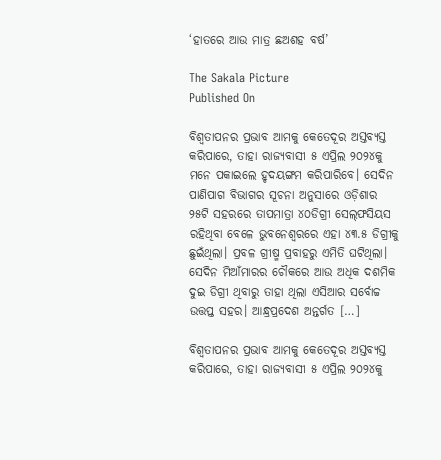‘ହାତରେ ଆଉ ମାତ୍ର ଛଅଶହ ବର୍ଷ’

The Sakala Picture
Published On

ବିଶ୍ୱତାପନର ପ୍ରଭାବ ଆମକୁ କେତେଦୂର ଅସ୍ତବ୍ୟସ୍ତ କରିପାରେ, ତାହା ରାଜ୍ୟବାସୀ ୫ ଏପ୍ରିଲ ୨୦୨୪କୁ ମନେ ପକାଇଲେ ହୃଦୟଙ୍ଗମ କରିପାରିବେ। ସେଦିନ ପାଣିପାଗ ବିଭାଗର ସୂଚନା ଅନୁସାରେ ଓଡ଼ିଶାର ୨୫ଟି ସହରରେ ତାପମାତ୍ରା ୪୦ଡିଗ୍ରୀ ସେଲ୍‌ଫସିୟସ ରହିଥିବା ବେଳେ ଭୁବନେଶ୍ୱରରେ ଏହା ୪୩.୫ ଡିଗ୍ରୀକୁ ଛୁଇଁଥିଲା। ପ୍ରବଳ ଗ୍ରୀଷ୍ମ ପ୍ରବାହରୁ ଏମିତି ଘଟିଥିଲା। ସେଦିନ ମିଆଁମାରର ଚୌକରେ ଆଉ ଅଧିକ ଦଶମିକ ଦୁଇ ଡିଗ୍ରୀ ଥିବାରୁ ତାହା ଥିଲା ଏସିଆର ସର୍ବୋଚ୍ଚ ଉତ୍ତପ୍ତ ସହର। ଆନ୍ଧ୍ରପ୍ରଦେଶ ଅନ୍ତର୍ଗତ […]

ବିଶ୍ୱତାପନର ପ୍ରଭାବ ଆମକୁ କେତେଦୂର ଅସ୍ତବ୍ୟସ୍ତ କରିପାରେ, ତାହା ରାଜ୍ୟବାସୀ ୫ ଏପ୍ରିଲ ୨୦୨୪କୁ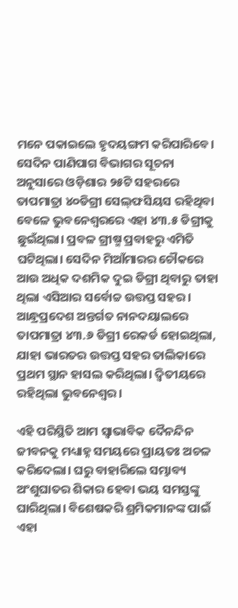ମନେ ପକାଇଲେ ହୃଦୟଙ୍ଗମ କରିପାରିବେ। ସେଦିନ ପାଣିପାଗ ବିଭାଗର ସୂଚନା ଅନୁସାରେ ଓଡ଼ିଶାର ୨୫ଟି ସହରରେ ତାପମାତ୍ରା ୪୦ଡିଗ୍ରୀ ସେଲ୍‌ଫସିୟସ ରହିଥିବା ବେଳେ ଭୁବନେଶ୍ୱରରେ ଏହା ୪୩.୫ ଡିଗ୍ରୀକୁ ଛୁଇଁଥିଲା। ପ୍ରବଳ ଗ୍ରୀଷ୍ମ ପ୍ରବାହରୁ ଏମିତି ଘଟିଥିଲା। ସେଦିନ ମିଆଁମାରର ଚୌକରେ ଆଉ ଅଧିକ ଦଶମିକ ଦୁଇ ଡିଗ୍ରୀ ଥିବାରୁ ତାହା ଥିଲା ଏସିଆର ସର୍ବୋଚ୍ଚ ଉତ୍ତପ୍ତ ସହର। ଆନ୍ଧ୍ରପ୍ରଦେଶ ଅନ୍ତର୍ଗତ ନାନଦୟାଲରେ ତାପମାତ୍ରା ୪୩.୬ ଡିଗ୍ରୀ ରେକର୍ଡ ହୋଇଥିଲା, ଯାହା ଭାରତର ଉତ୍ତପ୍ତ ସହର ତାଲିକାରେ ପ୍ରଥମ ସ୍ଥାନ ହାସଲ କରିଥିଲା। ଦ୍ୱିତୀୟରେ ରହିଥିଲା ଭୁବନେଶ୍ୱର।

ଏହି ପରିସ୍ଥିତି ଆମ ସ୍ୱାଭାବିକ ଦୈନନ୍ଦିନ ଜୀବନକୁ ମଧ୍ୟାହ୍ନ ସମୟରେ ପ୍ରାୟତଃ ଅଚଳ କରିଦେଲା। ଘରୁ ବାହାରିଲେ ସମ୍ଭାବ୍ୟ ଅଂଶୁଘାତର ଶିକାର ହେବା ଭୟ ସମସ୍ତଙ୍କୁ ଘାରିଥିଲା। ବିଶେଷକରି ଶ୍ରମିକମାନଙ୍କ ପାଇଁ ଏହା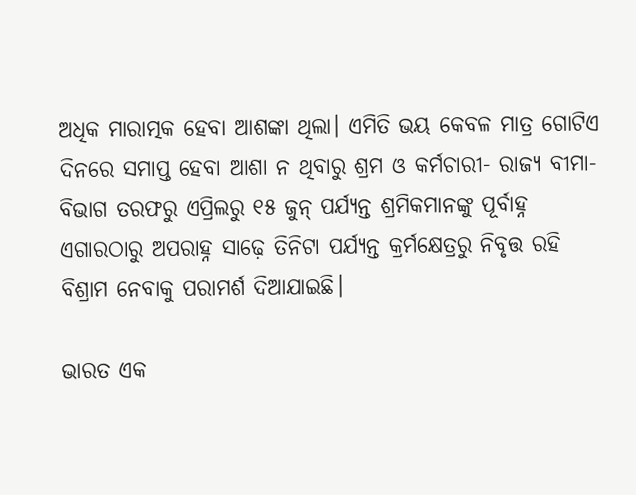ଅଧିକ ମାରାତ୍ମକ ହେବା ଆଶଙ୍କା ଥିଲା। ଏମିତି ଭୟ କେବଳ ମାତ୍ର ଗୋଟିଏ ଦିନରେ ସମାପ୍ତ ହେବା ଆଶା ନ ଥିବାରୁ ଶ୍ରମ ଓ କର୍ମଚାରୀ- ରାଜ୍ୟ ବୀମା-ବିଭାଗ ତରଫରୁ ଏପ୍ରିଲରୁ ୧୫ ଜୁନ୍‌‌ ପର୍ଯ୍ୟନ୍ତ ଶ୍ରମିକମାନଙ୍କୁ ପୂର୍ବାହ୍ନ ଏଗାରଠାରୁ ଅପରାହ୍ନ ସାଢ଼େ ତିନିଟା ପର୍ଯ୍ୟନ୍ତ କ୍ରର୍ମକ୍ଷେତ୍ରରୁ ନିବୃତ୍ତ ରହି ବିଶ୍ରାମ ନେବାକୁ ପରାମର୍ଶ ଦିଆଯାଇଛି।

ଭାରତ ଏକ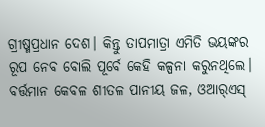ଗ୍ରୀଷ୍ମପ୍ରଧାନ ଦେଶ। କିନ୍ତୁ ତାପମାତ୍ରା ଏମିତି ଭୟଙ୍କର ରୂପ ନେବ ବୋଲି ପୂର୍ବେ କେହି କଳ୍ପନା କରୁନଥିଲେ। ବର୍ତ୍ତମାନ କେବଳ ଶୀତଳ ପାନୀୟ ଜଳ, ଓଆର୍‌‌ଏସ୍‌‌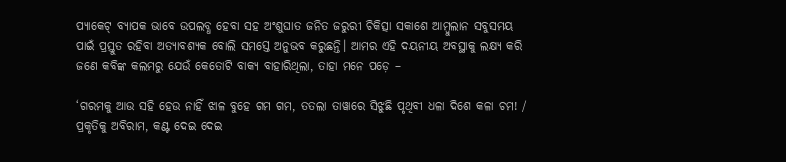ପ୍ୟାକେଟ୍‌‌ ବ୍ୟାପକ ଭାବେ ଉପଲବ୍ଧ ହେବା ସହ ଅଂଶୁଘାତ ଜନିତ ଜରୁରୀ ଚିକିତ୍ସା ସକାଶେ ଆମ୍ବୁଲାନ ସବୁସମୟ ପାଇଁ ପ୍ରସ୍ତୁତ ରହିବା ଅତ୍ୟାବଶ୍ୟକ ବୋଲି ସମସ୍ତେ ଅନୁଭବ କରୁଛନ୍ତି। ଆମର ଏହି ଦୟନୀୟ ଅବସ୍ଥାକୁ ଲକ୍ଷ୍ୟ କରି ଜଣେ କବିଙ୍କ କଲମରୁ ଯେଉଁ କେତୋଟି ବାକ୍ୟ ବାହାରିଥିଲା, ତାହା ମନେ ପଡ଼େ –

‘ଗରମକୁ ଆଉ ସହି ହେଉ ନାହିଁ ଝାଳ ବୁହେ ଗମ ଗମ, ତତଲା ତାୱାରେ ସିଝୁଛି ପୃଥିବୀ ଧଳା ଦିଶେ କଳା ଚମ! / ପ୍ରକୃତିକୁ ଅବିରାମ, କଣ୍ଟ ଦେଇ ଦେଇ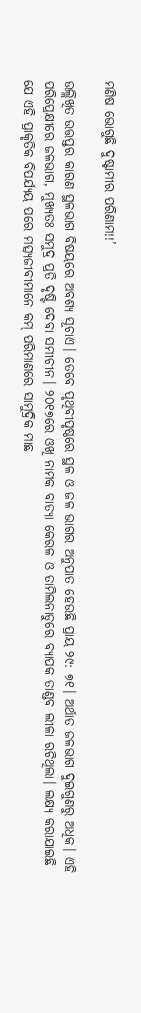ମଣିଷ ଭୋଗୁଛି ଦୁଷ୍ଟାମୀର ପରିଣାମ!!’

ଉଲ୍ଲିଖିତ ଉତ୍ତପ୍ତର କାରଣ ସ୍ଥଳଭାଗ ବିଷୟରେ ଅବଶ୍ୟ ସୂଚାଏ। ତେବେ ପୃଥିବୀପୃଷ୍ଠରେ ସ୍ଥଳ ଓ ଜଳ ଭାଗର ଅନୁପାତ ହେଉଛି ପ୍ରାୟ ୨୯: ୭୧। ଅର୍ଥାତ ଜଳଭାଗ ଦୁଇଗୁଣରୁ ଅଧିକ। ଏହି ପରିପ୍ରେକ୍ଷୀରେ ଜଳଭାଗ, ମୁଖ୍ୟତଃ ସମୁଦ୍ର ପ୍ରତି ଦୃଷ୍ଟି ଦେବା ସମୀଚୀନ। ୨୦୧୭ରେ ଓଖି ନାମକ ବାତ୍ୟା କେରଳ ଓ ତାମିଲନାଡୁରେ ବ୍ୟାପକ ତାଣ୍ଡବ ଲୀଳା ରଚିଥିଲା। ଲକ୍ଷ୍ୟ କରାଯାଇଛି ଯେ ଏହି ପ୍ରାକୃତିକ ବିପର୍ଯ୍ୟୟ ପରେ ମତ୍ସ୍ୟଜୀବୀମାନେ କମ୍‌‌ ପରିମାଣରେ ସାମୁଦ୍ରିକ ମାଛ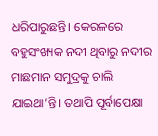ଧରିପାରୁଛନ୍ତି। କେରଳରେ ବହୁସଂଖ୍ୟକ ନଦୀ ଥିବାରୁ ନଦୀର ମାଛମାନ ସମୁଦ୍ରକୁ ଚାଲି ଯାଇଥା’ନ୍ତି। ତଥାପି ପୂର୍ବାପେକ୍ଷା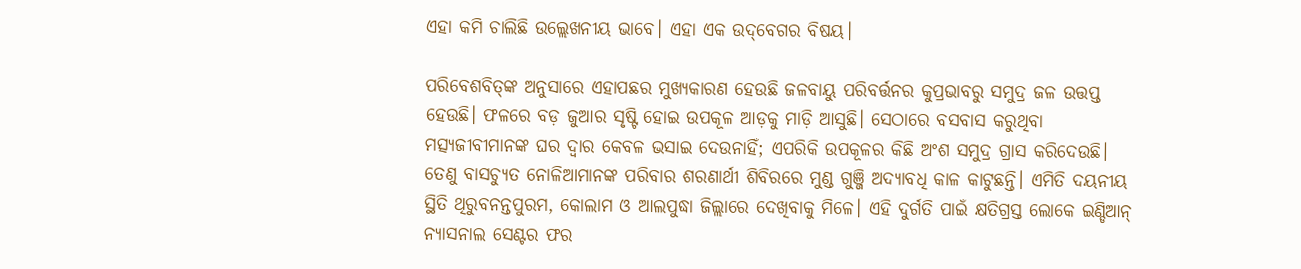ଏହା କମି ଚାଲିଛି ଉଲ୍ଲେଖନୀୟ ଭାବେ। ଏହା ଏକ ଉଦ୍‌‌ବେଗର ବିଷୟ।

ପରିବେଶବିତ୍‌‌ଙ୍କ ଅନୁସାରେ ଏହାପଛର ମୁଖ୍ୟକାରଣ ହେଉଛି ଜଳବାୟୁ ପରିବର୍ତ୍ତନର କୁପ୍ରଭାବରୁ ସମୁଦ୍ର ଜଳ ଉତ୍ତପ୍ତ ହେଉଛି। ଫଳରେ ବଡ଼ ଜୁଆର ସୃଷ୍ଟି ହୋଇ ଉପକୂଳ ଆଡ଼କୁ ମାଡ଼ି ଆସୁଛି। ସେଠାରେ ବସବାସ କରୁଥିବା ମତ୍ସ୍ୟଜୀବୀମାନଙ୍କ ଘର ଦ୍ୱାର କେବଳ ଭସାଇ ଦେଉନାହିଁ; ଏପରିକି ଉପକୂଳର କିଛି ଅଂଶ ସମୁଦ୍ର ଗ୍ରାସ କରିଦେଉଛି। ତେଣୁ ବାସଚ୍ୟୁତ ନୋଳିଆମାନଙ୍କ ପରିବାର ଶରଣାର୍ଥୀ ଶିବିରରେ ମୁଣ୍ଡ ଗୁଞ୍ଜି ଅଦ୍ୟାବଧି କାଳ କାଟୁଛନ୍ତି। ଏମିତି ଦୟନୀୟ ସ୍ଥିତି ଥିରୁବନନ୍ତପୁରମ, କୋଲାମ ଓ ଆଲପୁଦ୍ଧା ଜିଲ୍ଲାରେ ଦେଖିବାକୁ ମିଳେ। ଏହି ଦୁର୍ଗତି ପାଇଁ କ୍ଷତିଗ୍ରସ୍ତ ଲୋକେ ଇଣ୍ଡିଆନ୍‌‌ ନ୍ୟାସନାଲ ସେଣ୍ଟର ଫର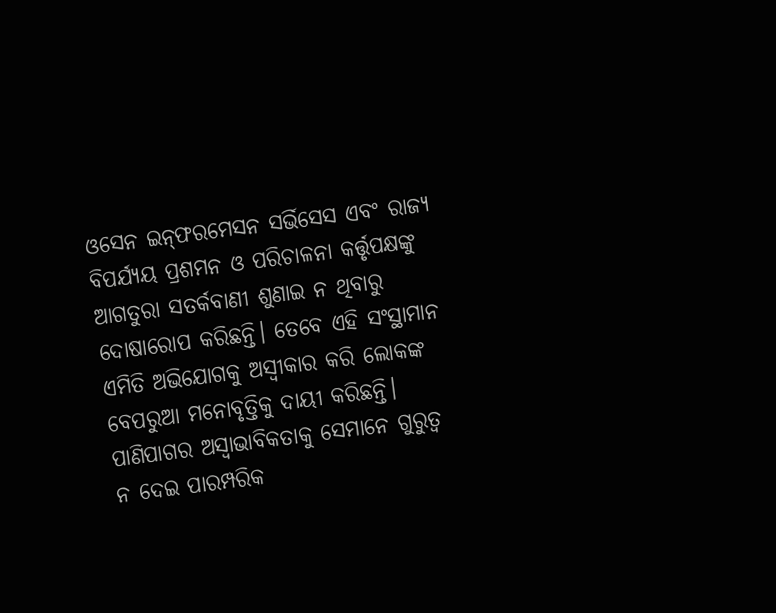ଓସେନ ଇନ୍‌‌ଫରମେସନ ସର୍ଭିସେସ ଏବଂ ରାଜ୍ୟ ବିପର୍ଯ୍ୟୟ ପ୍ରଶମନ ଓ ପରିଚାଳନା କର୍ତ୍ତୃପକ୍ଷଙ୍କୁ ଆଗତୁରା ସତର୍କବାଣୀ ଶୁଣାଇ ନ ଥିବାରୁ ଦୋଷାରୋପ କରିଛନ୍ତି। ତେବେ ଏହି ସଂସ୍ଥାମାନ ଏମିତି ଅଭିଯୋଗକୁ ଅସ୍ୱୀକାର କରି ଲୋକଙ୍କ ବେପରୁଆ ମନୋବୃତ୍ତିକୁ ଦାୟୀ କରିଛନ୍ତି। ପାଣିପାଗର ଅସ୍ୱାଭାବିକତାକୁ ସେମାନେ ଗୁରୁତ୍ୱ ନ ଦେଇ ପାରମ୍ପରିକ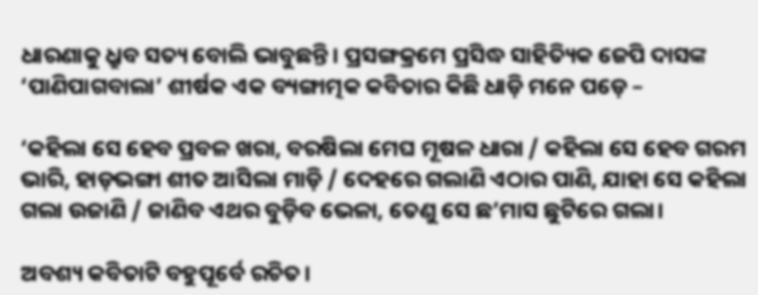ଧାରଣାକୁ ଧ୍ରୁବ ସତ୍ୟ ବୋଲି ଭାବୁଛନ୍ତି। ପ୍ରସଙ୍ଗକ୍ରମେ ପ୍ରସିଦ୍ଧ ସାହିତ୍ୟିକ ଜେପି ଦାସଙ୍କ ‘ପାଣିପାଗବାଲା’ ଶୀର୍ଷକ ଏକ ବ୍ୟଙ୍ଗାତ୍ମକ କବିତାର କିଛି ଧାଡ଼ି ମନେ ପଡ଼େ –

‘କହିଲା ସେ ହେବ ପ୍ରବଳ ଖରା, ବରଷିଲା ମେଘ ମୂଷଳ ଧାରା / କହିଲା ସେ ହେବ ଗରମ ଭାରି, ହାଡ଼ଭଙ୍ଗା ଶୀତ ଆସିଲା ମାଡ଼ି / ଦେହରେ ଗଲାଣି ଏଠାର ପାଣି, ଯାହା ସେ କହିଲା ଗଲା ଉଜାଣି / ଜାଣିବ ଏଥର ବୁଡ଼ିବ ଭେଳା, ତେଣୁ ସେ ଛ’ମାସ ଛୁଟିରେ ଗଲା।

ଅବଶ୍ୟ କବିତାଟି ବହୁପୂର୍ବେ ରଚିତ।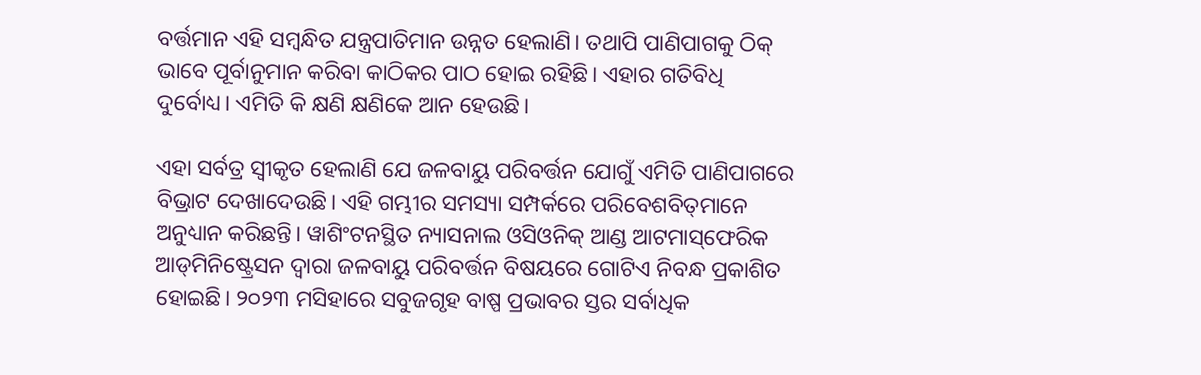ବର୍ତ୍ତମାନ ଏହି ସମ୍ବନ୍ଧିତ ଯନ୍ତ୍ରପାତିମାନ ଉନ୍ନତ ହେଲାଣି। ତଥାପି ପାଣିପାଗକୁ ଠିକ୍‌‌ ଭାବେ ପୂର୍ବାନୁମାନ କରିବା କାଠିକର ପାଠ ହୋଇ ରହିଛି। ଏହାର ଗତିବିଧି ଦୁର୍ବୋଧ୍ୟ। ଏମିତି କି କ୍ଷଣି କ୍ଷଣିକେ ଆନ ହେଉଛି।

ଏହା ସର୍ବତ୍ର ସ୍ୱୀକୃତ ହେଲାଣି ଯେ ଜଳବାୟୁ ପରିବର୍ତ୍ତନ ଯୋଗୁଁ ଏମିତି ପାଣିପାଗରେ ବିଭ୍ରାଟ ଦେଖାଦେଉଛି। ଏହି ଗମ୍ଭୀର ସମସ୍ୟା ସମ୍ପର୍କରେ ପରିବେଶବିତ୍‌‌ମାନେ ଅନୁଧ୍ୟାନ କରିଛନ୍ତି। ୱାଶିଂଟନସ୍ଥିତ ନ୍ୟାସନାଲ ଓସିଓନିକ୍‌‌ ଆଣ୍ଡ ଆଟମାସ୍‌‌ଫେରିକ ଆଡ୍‌‌ମିନିଷ୍ଟ୍ରେସନ ଦ୍ୱାରା ଜଳବାୟୁ ପରିବର୍ତ୍ତନ ବିଷୟରେ ଗୋଟିଏ ନିବନ୍ଧ ପ୍ରକାଶିତ ହୋଇଛି। ୨୦୨୩ ମସିହାରେ ସବୁଜଗୃହ ବାଷ୍ପ ପ୍ରଭାବର ସ୍ତର ସର୍ବାଧିକ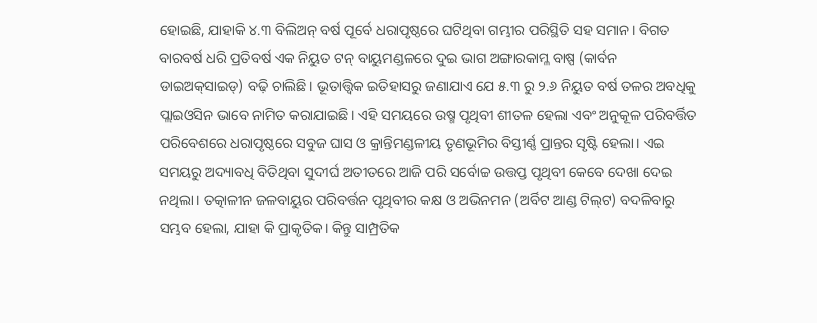ହୋଇଛି, ଯାହାକି ୪.୩ ବିଲିଅନ୍‌‌ ବର୍ଷ ପୂର୍ବେ ଧରାପୃଷ୍ଠରେ ଘଟିଥିବା ଗମ୍ଭୀର ପରିସ୍ଥିତି ସହ ସମାନ। ବିଗତ ବାରବର୍ଷ ଧରି ପ୍ରତିବର୍ଷ ଏକ ନିୟୁତ ଟନ୍‌‌ ବାୟୁମଣ୍ଡଳରେ ଦୁଇ ଭାଗ ଅଙ୍ଗାରକାମ୍ଳ ବାଷ୍ପ (କାର୍ବନ ଡାଇଅକ୍‌‌ସାଇଡ୍‌‌) ବଢ଼ି ଚାଲିଛି। ଭୂତାତ୍ତ୍ୱିକ ଇତିହାସରୁ ଜଣାଯାଏ ଯେ ୫.୩ ରୁ ୨.୬ ନିୟୁତ ବର୍ଷ ତଳର ଅବଧିକୁ ପ୍ଲାଇଓସିନ ଭାବେ ନାମିତ କରାଯାଇଛି। ଏହି ସମୟରେ ଉଷ୍ମ ପୃଥିବୀ ଶୀତଳ ହେଲା ଏବଂ ଅନୁକୂଳ ପରିବର୍ତ୍ତିତ ପରିବେଶରେ ଧରାପୃଷ୍ଠରେ ସବୁଜ ଘାସ ଓ କ୍ରାନ୍ତିମଣ୍ଡଳୀୟ ତୃଣଭୂମିର ବିସ୍ତୀର୍ଣ୍ଣ ପ୍ରାନ୍ତର ସୃଷ୍ଟି ହେଲା। ଏଇ ସମୟରୁ ଅଦ୍ୟାବଧି ବିତିଥିବା ସୁଦୀର୍ଘ ଅତୀତରେ ଆଜି ପରି ସର୍ବୋଚ୍ଚ ଉତ୍ତପ୍ତ ପୃଥିବୀ କେବେ ଦେଖା ଦେଇ ନଥିଲା। ତତ୍କାଳୀନ ଜଳବାୟୁର ପରିବର୍ତ୍ତନ ପୃଥିବୀର କକ୍ଷ ଓ ଅଭିନମନ (ଅର୍ବିଟ ଆଣ୍ଡ ଟିଲ୍‌‌ଟ) ବଦଳିବାରୁ ସମ୍ଭବ ହେଲା, ଯାହା କି ପ୍ରାକୃତିକ। କିନ୍ତୁ ସାମ୍ପ୍ରତିକ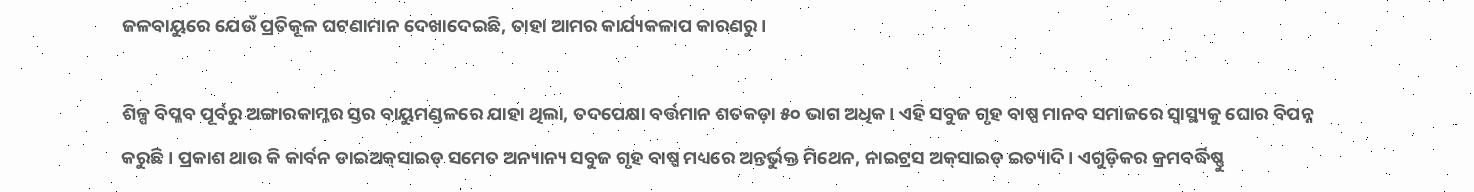ଜଳବାୟୁରେ ଯେଉଁ ପ୍ରତିକୂଳ ଘଟଣାମାନ ଦେଖାଦେଇଛି, ତାହା ଆମର କାର୍ଯ୍ୟକଳାପ କାରଣରୁ।

ଶିଳ୍ପ ବିପ୍ଳବ ପୂର୍ବରୁ ଅଙ୍ଗାରକାମ୍ଳର ସ୍ତର ବାୟୁମଣ୍ଡଳରେ ଯାହା ଥିଲା, ତଦପେକ୍ଷା ବର୍ତ୍ତମାନ ଶତକଡ଼ା ୫୦ ଭାଗ ଅଧିକ। ଏହି ସବୁଜ ଗୃହ ବାଷ୍ପ ମାନବ ସମାଜରେ ସ୍ୱାସ୍ଥ୍ୟକୁ ଘୋର ବିପନ୍ନ କରୁଛି। ପ୍ରକାଶ ଥାଉ କି କାର୍ବନ ଡାଇଅକ୍‌‌ସାଇଡ୍‌‌ ସମେତ ଅନ୍ୟାନ୍ୟ ସବୁଜ ଗୃହ ବାଷ୍ପ ମଧ୍ୟରେ ଅନ୍ତର୍ଭୁକ୍ତ ମିଥେନ, ନାଇଟ୍ରସ ଅକ୍‌‌ସାଇଡ୍‌‌ ଇତ୍ୟାଦି। ଏଗୁଡ଼ିକର କ୍ରମବର୍ଦ୍ଧିଷ୍ଣୁ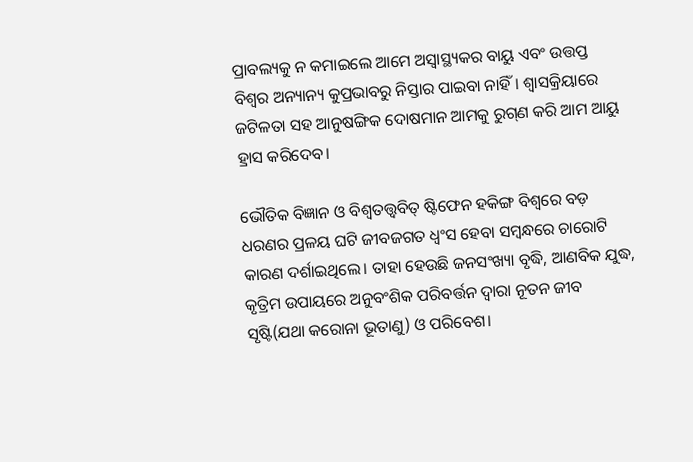ପ୍ରାବଲ୍ୟକୁ ନ କମାଇଲେ ଆମେ ଅସ୍ୱାସ୍ଥ୍ୟକର ବାୟୁ ଏବଂ ଉତ୍ତପ୍ତ ବିଶ୍ୱର ଅନ୍ୟାନ୍ୟ କୁପ୍ରଭାବରୁ ନିସ୍ତାର ପାଇବା ନାହିଁ। ଶ୍ୱାସକ୍ରିୟାରେ ଜଟିଳତା ସହ ଆନୁଷଙ୍ଗିକ ଦୋଷମାନ ଆମକୁ ରୁଗ୍‌‌ଣ କରି ଆମ ଆୟୁ ହ୍ରାସ କରିଦେବ।

ଭୌତିକ ବିଜ୍ଞାନ ଓ ବିଶ୍ୱତତ୍ତ୍ୱବିତ୍‌‌ ଷ୍ଟିଫେନ ହକିଙ୍ଗ ବିଶ୍ୱରେ ବଡ଼ ଧରଣର ପ୍ରଳୟ ଘଟି ଜୀବଜଗତ ଧ୍ୱଂସ ହେବା ସମ୍ବନ୍ଧରେ ଚାରୋଟି କାରଣ ଦର୍ଶାଇଥିଲେ। ତାହା ହେଉଛି ଜନସଂଖ୍ୟା ବୃଦ୍ଧି, ଆଣବିକ ଯୁଦ୍ଧ, କୃତ୍ରିମ ଉପାୟରେ ଅନୁବଂଶିକ ପରିବର୍ତ୍ତନ ଦ୍ୱାରା ନୂତନ ଜୀବ ସୃଷ୍ଟି(ଯଥା କରୋନା ଭୂତାଣୁ) ଓ ପରିବେଶ।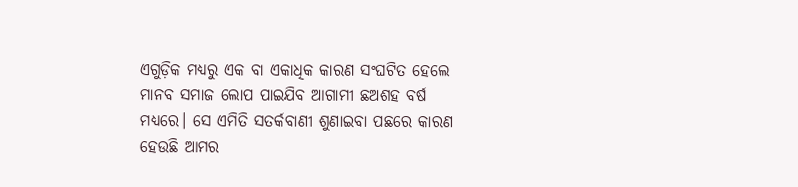ଏଗୁଡ଼ିକ ମଧ୍ୟରୁ ଏକ ବା ଏକାଧିକ କାରଣ ସଂଘଟିତ ହେଲେ ମାନବ ସମାଜ ଲୋପ ପାଇଯିବ ଆଗାମୀ ଛଅଶହ ବର୍ଷ ମଧ୍ୟରେ। ସେ ଏମିତି ସତର୍କବାଣୀ ଶୁଣାଇବା ପଛରେ କାରଣ ହେଉଛି ଆମର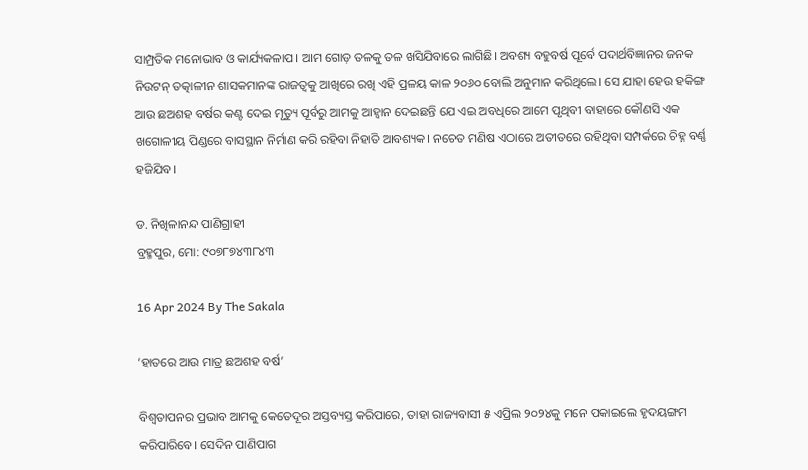ସାମ୍ପ୍ରତିକ ମନୋଭାବ ଓ କାର୍ଯ୍ୟକଳାପ। ଆମ ଗୋଡ଼ ତଳକୁ ତଳ ଖସିଯିବାରେ ଲାଗିଛି। ଅବଶ୍ୟ ବହୁବର୍ଷ ପୂର୍ବେ ପଦାର୍ଥବିଜ୍ଞାନର ଜନକ ନିଉଟନ୍‌‌ ତତ୍କାଳୀନ ଶାସକମାନଙ୍କ ରାଜତ୍ୱକୁ ଆଖିରେ ରଖି ଏହି ପ୍ରଳୟ କାଳ ୨୦୬୦ ବୋଲି ଅନୁମାନ କରିଥିଲେ। ସେ ଯାହା ହେଉ ହକିଙ୍ଗ ଆଉ ଛଅଶହ ବର୍ଷର କଣ୍ଟ ଦେଇ ମୃତ୍ୟୁ ପୂର୍ବରୁ ଆମକୁ ଆହ୍ୱାନ ଦେଇଛନ୍ତି ଯେ ଏଇ ଅବଧିରେ ଆମେ ପୃଥିବୀ ବାହାରେ କୌଣସି ଏକ ଖଗୋଳୀୟ ପିଣ୍ଡରେ ବାସସ୍ଥାନ ନିର୍ମାଣ କରି ରହିବା ନିହାତି ଆବଶ୍ୟକ। ନଚେତ ମଣିଷ ଏଠାରେ ଅତୀତରେ ରହିଥିବା ସମ୍ପର୍କରେ ଚିହ୍ନ ବର୍ଣ୍ଣ ହଜିଯିବ।

ଡ. ନିଖିଳାନନ୍ଦ ପାଣିଗ୍ରାହୀ
ବ୍ରହ୍ମପୁର, ମୋ: ୯୦୭୮୭୪୩୮୪୩

16 Apr 2024 By The Sakala

‘ହାତରେ ଆଉ ମାତ୍ର ଛଅଶହ ବର୍ଷ’

ବିଶ୍ୱତାପନର ପ୍ରଭାବ ଆମକୁ କେତେଦୂର ଅସ୍ତବ୍ୟସ୍ତ କରିପାରେ, ତାହା ରାଜ୍ୟବାସୀ ୫ ଏପ୍ରିଲ ୨୦୨୪କୁ ମନେ ପକାଇଲେ ହୃଦୟଙ୍ଗମ କରିପାରିବେ। ସେଦିନ ପାଣିପାଗ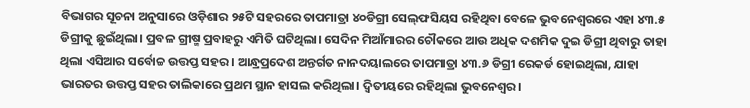ବିଭାଗର ସୂଚନା ଅନୁସାରେ ଓଡ଼ିଶାର ୨୫ଟି ସହରରେ ତାପମାତ୍ରା ୪୦ଡିଗ୍ରୀ ସେଲ୍‌ଫସିୟସ ରହିଥିବା ବେଳେ ଭୁବନେଶ୍ୱରରେ ଏହା ୪୩.୫ ଡିଗ୍ରୀକୁ ଛୁଇଁଥିଲା। ପ୍ରବଳ ଗ୍ରୀଷ୍ମ ପ୍ରବାହରୁ ଏମିତି ଘଟିଥିଲା। ସେଦିନ ମିଆଁମାରର ଚୌକରେ ଆଉ ଅଧିକ ଦଶମିକ ଦୁଇ ଡିଗ୍ରୀ ଥିବାରୁ ତାହା ଥିଲା ଏସିଆର ସର୍ବୋଚ୍ଚ ଉତ୍ତପ୍ତ ସହର। ଆନ୍ଧ୍ରପ୍ରଦେଶ ଅନ୍ତର୍ଗତ ନାନଦୟାଲରେ ତାପମାତ୍ରା ୪୩.୬ ଡିଗ୍ରୀ ରେକର୍ଡ ହୋଇଥିଲା, ଯାହା ଭାରତର ଉତ୍ତପ୍ତ ସହର ତାଲିକାରେ ପ୍ରଥମ ସ୍ଥାନ ହାସଲ କରିଥିଲା। ଦ୍ୱିତୀୟରେ ରହିଥିଲା ଭୁବନେଶ୍ୱର।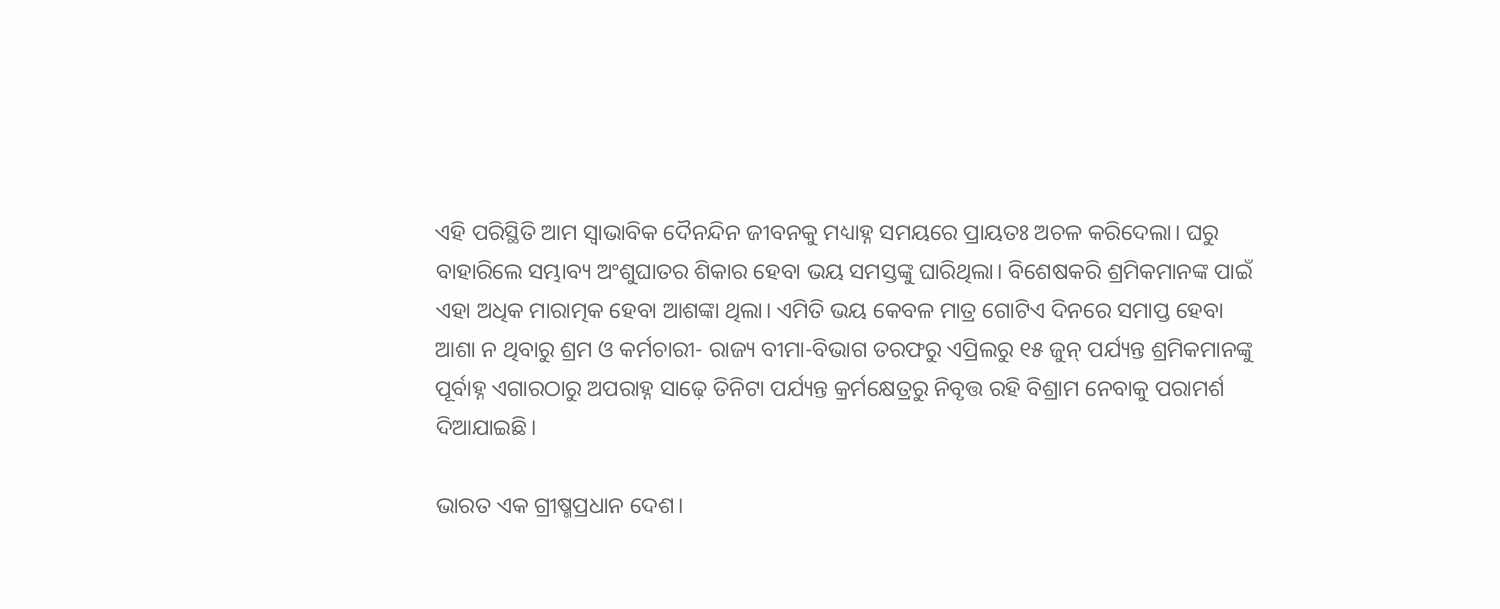ଏହି ପରିସ୍ଥିତି ଆମ ସ୍ୱାଭାବିକ ଦୈନନ୍ଦିନ ଜୀବନକୁ ମଧ୍ୟାହ୍ନ ସମୟରେ ପ୍ରାୟତଃ ଅଚଳ କରିଦେଲା। ଘରୁ ବାହାରିଲେ ସମ୍ଭାବ୍ୟ ଅଂଶୁଘାତର ଶିକାର ହେବା ଭୟ ସମସ୍ତଙ୍କୁ ଘାରିଥିଲା। ବିଶେଷକରି ଶ୍ରମିକମାନଙ୍କ ପାଇଁ ଏହା ଅଧିକ ମାରାତ୍ମକ ହେବା ଆଶଙ୍କା ଥିଲା। ଏମିତି ଭୟ କେବଳ ମାତ୍ର ଗୋଟିଏ ଦିନରେ ସମାପ୍ତ ହେବା ଆଶା ନ ଥିବାରୁ ଶ୍ରମ ଓ କର୍ମଚାରୀ- ରାଜ୍ୟ ବୀମା-ବିଭାଗ ତରଫରୁ ଏପ୍ରିଲରୁ ୧୫ ଜୁନ୍‌‌ ପର୍ଯ୍ୟନ୍ତ ଶ୍ରମିକମାନଙ୍କୁ ପୂର୍ବାହ୍ନ ଏଗାରଠାରୁ ଅପରାହ୍ନ ସାଢ଼େ ତିନିଟା ପର୍ଯ୍ୟନ୍ତ କ୍ରର୍ମକ୍ଷେତ୍ରରୁ ନିବୃତ୍ତ ରହି ବିଶ୍ରାମ ନେବାକୁ ପରାମର୍ଶ ଦିଆଯାଇଛି।

ଭାରତ ଏକ ଗ୍ରୀଷ୍ମପ୍ରଧାନ ଦେଶ।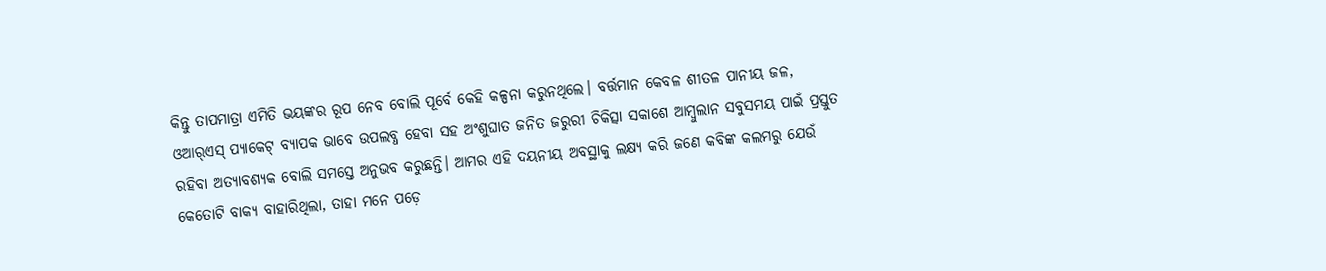କିନ୍ତୁ ତାପମାତ୍ରା ଏମିତି ଭୟଙ୍କର ରୂପ ନେବ ବୋଲି ପୂର୍ବେ କେହି କଳ୍ପନା କରୁନଥିଲେ। ବର୍ତ୍ତମାନ କେବଳ ଶୀତଳ ପାନୀୟ ଜଳ, ଓଆର୍‌‌ଏସ୍‌‌ ପ୍ୟାକେଟ୍‌‌ ବ୍ୟାପକ ଭାବେ ଉପଲବ୍ଧ ହେବା ସହ ଅଂଶୁଘାତ ଜନିତ ଜରୁରୀ ଚିକିତ୍ସା ସକାଶେ ଆମ୍ବୁଲାନ ସବୁସମୟ ପାଇଁ ପ୍ରସ୍ତୁତ ରହିବା ଅତ୍ୟାବଶ୍ୟକ ବୋଲି ସମସ୍ତେ ଅନୁଭବ କରୁଛନ୍ତି। ଆମର ଏହି ଦୟନୀୟ ଅବସ୍ଥାକୁ ଲକ୍ଷ୍ୟ କରି ଜଣେ କବିଙ୍କ କଲମରୁ ଯେଉଁ କେତୋଟି ବାକ୍ୟ ବାହାରିଥିଲା, ତାହା ମନେ ପଡ଼େ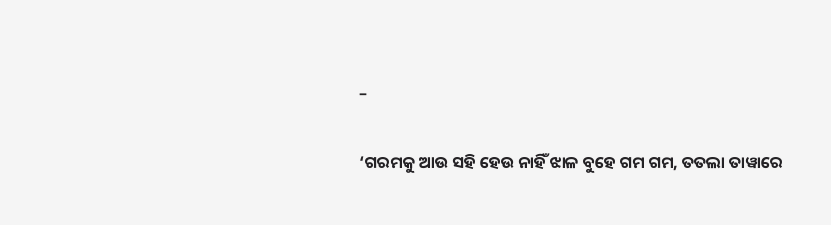–

‘ଗରମକୁ ଆଉ ସହି ହେଉ ନାହିଁ ଝାଳ ବୁହେ ଗମ ଗମ, ତତଲା ତାୱାରେ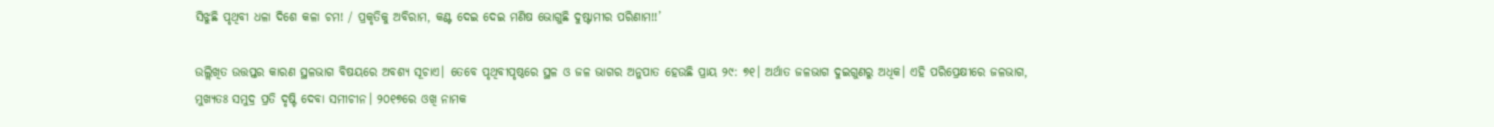ସିଝୁଛି ପୃଥିବୀ ଧଳା ଦିଶେ କଳା ଚମ! / ପ୍ରକୃତିକୁ ଅବିରାମ, କଣ୍ଟ ଦେଇ ଦେଇ ମଣିଷ ଭୋଗୁଛି ଦୁଷ୍ଟାମୀର ପରିଣାମ!!’

ଉଲ୍ଲିଖିତ ଉତ୍ତପ୍ତର କାରଣ ସ୍ଥଳଭାଗ ବିଷୟରେ ଅବଶ୍ୟ ସୂଚାଏ। ତେବେ ପୃଥିବୀପୃଷ୍ଠରେ ସ୍ଥଳ ଓ ଜଳ ଭାଗର ଅନୁପାତ ହେଉଛି ପ୍ରାୟ ୨୯: ୭୧। ଅର୍ଥାତ ଜଳଭାଗ ଦୁଇଗୁଣରୁ ଅଧିକ। ଏହି ପରିପ୍ରେକ୍ଷୀରେ ଜଳଭାଗ, ମୁଖ୍ୟତଃ ସମୁଦ୍ର ପ୍ରତି ଦୃଷ୍ଟି ଦେବା ସମୀଚୀନ। ୨୦୧୭ରେ ଓଖି ନାମକ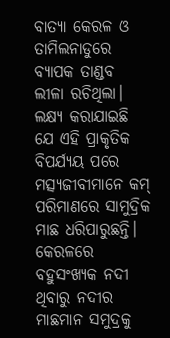ବାତ୍ୟା କେରଳ ଓ ତାମିଲନାଡୁରେ ବ୍ୟାପକ ତାଣ୍ଡବ ଲୀଳା ରଚିଥିଲା। ଲକ୍ଷ୍ୟ କରାଯାଇଛି ଯେ ଏହି ପ୍ରାକୃତିକ ବିପର୍ଯ୍ୟୟ ପରେ ମତ୍ସ୍ୟଜୀବୀମାନେ କମ୍‌‌ ପରିମାଣରେ ସାମୁଦ୍ରିକ ମାଛ ଧରିପାରୁଛନ୍ତି। କେରଳରେ ବହୁସଂଖ୍ୟକ ନଦୀ ଥିବାରୁ ନଦୀର ମାଛମାନ ସମୁଦ୍ରକୁ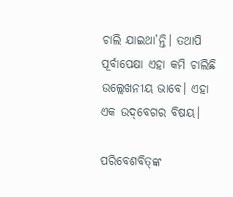ଚାଲି ଯାଇଥା’ନ୍ତି। ତଥାପି ପୂର୍ବାପେକ୍ଷା ଏହା କମି ଚାଲିଛି ଉଲ୍ଲେଖନୀୟ ଭାବେ। ଏହା ଏକ ଉଦ୍‌‌ବେଗର ବିଷୟ।

ପରିବେଶବିତ୍‌‌ଙ୍କ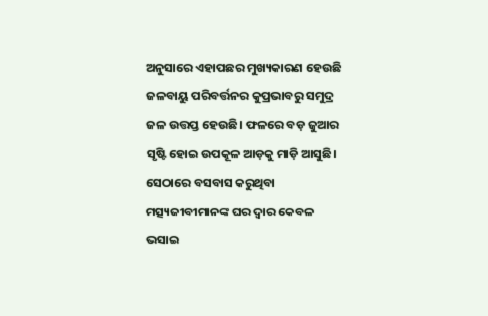ଅନୁସାରେ ଏହାପଛର ମୁଖ୍ୟକାରଣ ହେଉଛି ଜଳବାୟୁ ପରିବର୍ତ୍ତନର କୁପ୍ରଭାବରୁ ସମୁଦ୍ର ଜଳ ଉତ୍ତପ୍ତ ହେଉଛି। ଫଳରେ ବଡ଼ ଜୁଆର ସୃଷ୍ଟି ହୋଇ ଉପକୂଳ ଆଡ଼କୁ ମାଡ଼ି ଆସୁଛି। ସେଠାରେ ବସବାସ କରୁଥିବା ମତ୍ସ୍ୟଜୀବୀମାନଙ୍କ ଘର ଦ୍ୱାର କେବଳ ଭସାଇ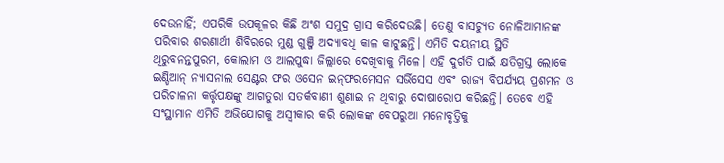ଦେଉନାହିଁ; ଏପରିକି ଉପକୂଳର କିଛି ଅଂଶ ସମୁଦ୍ର ଗ୍ରାସ କରିଦେଉଛି। ତେଣୁ ବାସଚ୍ୟୁତ ନୋଳିଆମାନଙ୍କ ପରିବାର ଶରଣାର୍ଥୀ ଶିବିରରେ ମୁଣ୍ଡ ଗୁଞ୍ଜି ଅଦ୍ୟାବଧି କାଳ କାଟୁଛନ୍ତି। ଏମିତି ଦୟନୀୟ ସ୍ଥିତି ଥିରୁବନନ୍ତପୁରମ, କୋଲାମ ଓ ଆଲପୁଦ୍ଧା ଜିଲ୍ଲାରେ ଦେଖିବାକୁ ମିଳେ। ଏହି ଦୁର୍ଗତି ପାଇଁ କ୍ଷତିଗ୍ରସ୍ତ ଲୋକେ ଇଣ୍ଡିଆନ୍‌‌ ନ୍ୟାସନାଲ ସେଣ୍ଟର ଫର ଓସେନ ଇନ୍‌‌ଫରମେସନ ସର୍ଭିସେସ ଏବଂ ରାଜ୍ୟ ବିପର୍ଯ୍ୟୟ ପ୍ରଶମନ ଓ ପରିଚାଳନା କର୍ତ୍ତୃପକ୍ଷଙ୍କୁ ଆଗତୁରା ସତର୍କବାଣୀ ଶୁଣାଇ ନ ଥିବାରୁ ଦୋଷାରୋପ କରିଛନ୍ତି। ତେବେ ଏହି ସଂସ୍ଥାମାନ ଏମିତି ଅଭିଯୋଗକୁ ଅସ୍ୱୀକାର କରି ଲୋକଙ୍କ ବେପରୁଆ ମନୋବୃତ୍ତିକୁ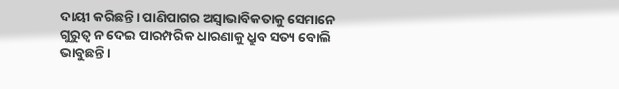ଦାୟୀ କରିଛନ୍ତି। ପାଣିପାଗର ଅସ୍ୱାଭାବିକତାକୁ ସେମାନେ ଗୁରୁତ୍ୱ ନ ଦେଇ ପାରମ୍ପରିକ ଧାରଣାକୁ ଧ୍ରୁବ ସତ୍ୟ ବୋଲି ଭାବୁଛନ୍ତି।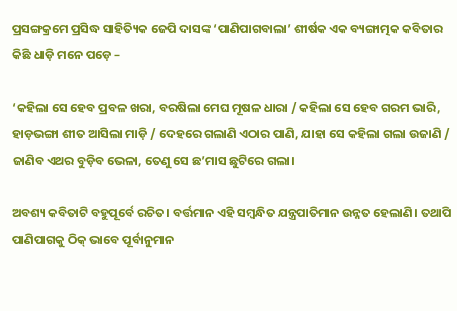ପ୍ରସଙ୍ଗକ୍ରମେ ପ୍ରସିଦ୍ଧ ସାହିତ୍ୟିକ ଜେପି ଦାସଙ୍କ ‘ପାଣିପାଗବାଲା’ ଶୀର୍ଷକ ଏକ ବ୍ୟଙ୍ଗାତ୍ମକ କବିତାର କିଛି ଧାଡ଼ି ମନେ ପଡ଼େ –

‘କହିଲା ସେ ହେବ ପ୍ରବଳ ଖରା, ବରଷିଲା ମେଘ ମୂଷଳ ଧାରା / କହିଲା ସେ ହେବ ଗରମ ଭାରି, ହାଡ଼ଭଙ୍ଗା ଶୀତ ଆସିଲା ମାଡ଼ି / ଦେହରେ ଗଲାଣି ଏଠାର ପାଣି, ଯାହା ସେ କହିଲା ଗଲା ଉଜାଣି / ଜାଣିବ ଏଥର ବୁଡ଼ିବ ଭେଳା, ତେଣୁ ସେ ଛ’ମାସ ଛୁଟିରେ ଗଲା।

ଅବଶ୍ୟ କବିତାଟି ବହୁପୂର୍ବେ ରଚିତ। ବର୍ତ୍ତମାନ ଏହି ସମ୍ବନ୍ଧିତ ଯନ୍ତ୍ରପାତିମାନ ଉନ୍ନତ ହେଲାଣି। ତଥାପି ପାଣିପାଗକୁ ଠିକ୍‌‌ ଭାବେ ପୂର୍ବାନୁମାନ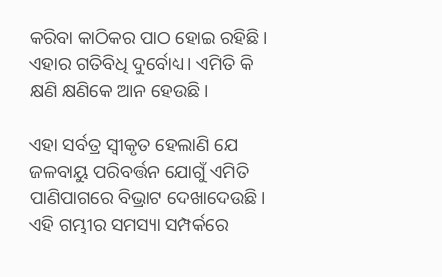କରିବା କାଠିକର ପାଠ ହୋଇ ରହିଛି। ଏହାର ଗତିବିଧି ଦୁର୍ବୋଧ୍ୟ। ଏମିତି କି କ୍ଷଣି କ୍ଷଣିକେ ଆନ ହେଉଛି।

ଏହା ସର୍ବତ୍ର ସ୍ୱୀକୃତ ହେଲାଣି ଯେ ଜଳବାୟୁ ପରିବର୍ତ୍ତନ ଯୋଗୁଁ ଏମିତି ପାଣିପାଗରେ ବିଭ୍ରାଟ ଦେଖାଦେଉଛି। ଏହି ଗମ୍ଭୀର ସମସ୍ୟା ସମ୍ପର୍କରେ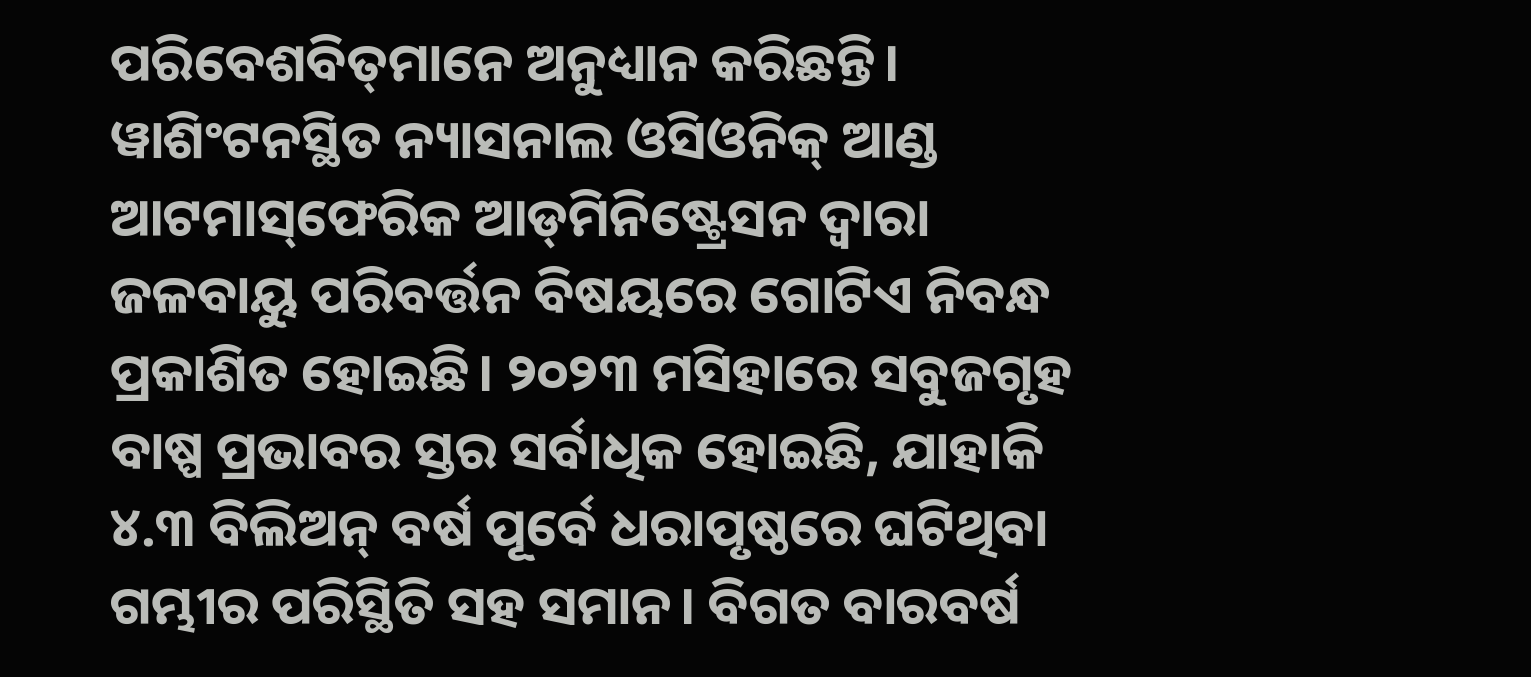ପରିବେଶବିତ୍‌‌ମାନେ ଅନୁଧ୍ୟାନ କରିଛନ୍ତି। ୱାଶିଂଟନସ୍ଥିତ ନ୍ୟାସନାଲ ଓସିଓନିକ୍‌‌ ଆଣ୍ଡ ଆଟମାସ୍‌‌ଫେରିକ ଆଡ୍‌‌ମିନିଷ୍ଟ୍ରେସନ ଦ୍ୱାରା ଜଳବାୟୁ ପରିବର୍ତ୍ତନ ବିଷୟରେ ଗୋଟିଏ ନିବନ୍ଧ ପ୍ରକାଶିତ ହୋଇଛି। ୨୦୨୩ ମସିହାରେ ସବୁଜଗୃହ ବାଷ୍ପ ପ୍ରଭାବର ସ୍ତର ସର୍ବାଧିକ ହୋଇଛି, ଯାହାକି ୪.୩ ବିଲିଅନ୍‌‌ ବର୍ଷ ପୂର୍ବେ ଧରାପୃଷ୍ଠରେ ଘଟିଥିବା ଗମ୍ଭୀର ପରିସ୍ଥିତି ସହ ସମାନ। ବିଗତ ବାରବର୍ଷ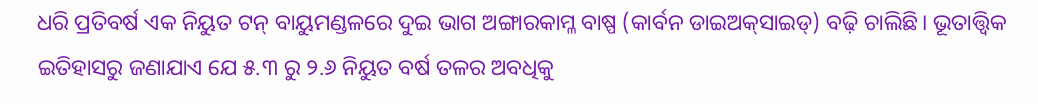ଧରି ପ୍ରତିବର୍ଷ ଏକ ନିୟୁତ ଟନ୍‌‌ ବାୟୁମଣ୍ଡଳରେ ଦୁଇ ଭାଗ ଅଙ୍ଗାରକାମ୍ଳ ବାଷ୍ପ (କାର୍ବନ ଡାଇଅକ୍‌‌ସାଇଡ୍‌‌) ବଢ଼ି ଚାଲିଛି। ଭୂତାତ୍ତ୍ୱିକ ଇତିହାସରୁ ଜଣାଯାଏ ଯେ ୫.୩ ରୁ ୨.୬ ନିୟୁତ ବର୍ଷ ତଳର ଅବଧିକୁ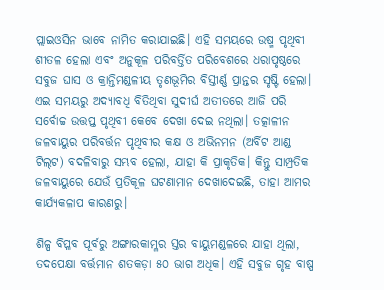ପ୍ଲାଇଓସିନ ଭାବେ ନାମିତ କରାଯାଇଛି। ଏହି ସମୟରେ ଉଷ୍ମ ପୃଥିବୀ ଶୀତଳ ହେଲା ଏବଂ ଅନୁକୂଳ ପରିବର୍ତ୍ତିତ ପରିବେଶରେ ଧରାପୃଷ୍ଠରେ ସବୁଜ ଘାସ ଓ କ୍ରାନ୍ତିମଣ୍ଡଳୀୟ ତୃଣଭୂମିର ବିସ୍ତୀର୍ଣ୍ଣ ପ୍ରାନ୍ତର ସୃଷ୍ଟି ହେଲା। ଏଇ ସମୟରୁ ଅଦ୍ୟାବଧି ବିତିଥିବା ସୁଦୀର୍ଘ ଅତୀତରେ ଆଜି ପରି ସର୍ବୋଚ୍ଚ ଉତ୍ତପ୍ତ ପୃଥିବୀ କେବେ ଦେଖା ଦେଇ ନଥିଲା। ତତ୍କାଳୀନ ଜଳବାୟୁର ପରିବର୍ତ୍ତନ ପୃଥିବୀର କକ୍ଷ ଓ ଅଭିନମନ (ଅର୍ବିଟ ଆଣ୍ଡ ଟିଲ୍‌‌ଟ) ବଦଳିବାରୁ ସମ୍ଭବ ହେଲା, ଯାହା କି ପ୍ରାକୃତିକ। କିନ୍ତୁ ସାମ୍ପ୍ରତିକ ଜଳବାୟୁରେ ଯେଉଁ ପ୍ରତିକୂଳ ଘଟଣାମାନ ଦେଖାଦେଇଛି, ତାହା ଆମର କାର୍ଯ୍ୟକଳାପ କାରଣରୁ।

ଶିଳ୍ପ ବିପ୍ଳବ ପୂର୍ବରୁ ଅଙ୍ଗାରକାମ୍ଳର ସ୍ତର ବାୟୁମଣ୍ଡଳରେ ଯାହା ଥିଲା, ତଦପେକ୍ଷା ବର୍ତ୍ତମାନ ଶତକଡ଼ା ୫୦ ଭାଗ ଅଧିକ। ଏହି ସବୁଜ ଗୃହ ବାଷ୍ପ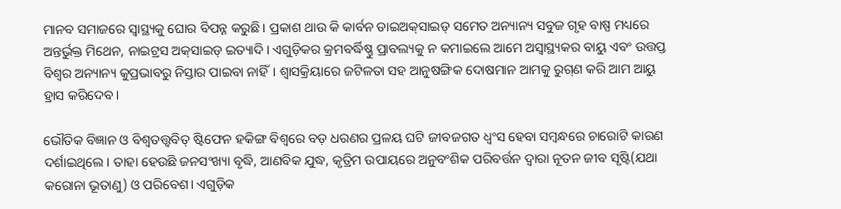ମାନବ ସମାଜରେ ସ୍ୱାସ୍ଥ୍ୟକୁ ଘୋର ବିପନ୍ନ କରୁଛି। ପ୍ରକାଶ ଥାଉ କି କାର୍ବନ ଡାଇଅକ୍‌‌ସାଇଡ୍‌‌ ସମେତ ଅନ୍ୟାନ୍ୟ ସବୁଜ ଗୃହ ବାଷ୍ପ ମଧ୍ୟରେ ଅନ୍ତର୍ଭୁକ୍ତ ମିଥେନ, ନାଇଟ୍ରସ ଅକ୍‌‌ସାଇଡ୍‌‌ ଇତ୍ୟାଦି। ଏଗୁଡ଼ିକର କ୍ରମବର୍ଦ୍ଧିଷ୍ଣୁ ପ୍ରାବଲ୍ୟକୁ ନ କମାଇଲେ ଆମେ ଅସ୍ୱାସ୍ଥ୍ୟକର ବାୟୁ ଏବଂ ଉତ୍ତପ୍ତ ବିଶ୍ୱର ଅନ୍ୟାନ୍ୟ କୁପ୍ରଭାବରୁ ନିସ୍ତାର ପାଇବା ନାହିଁ। ଶ୍ୱାସକ୍ରିୟାରେ ଜଟିଳତା ସହ ଆନୁଷଙ୍ଗିକ ଦୋଷମାନ ଆମକୁ ରୁଗ୍‌‌ଣ କରି ଆମ ଆୟୁ ହ୍ରାସ କରିଦେବ।

ଭୌତିକ ବିଜ୍ଞାନ ଓ ବିଶ୍ୱତତ୍ତ୍ୱବିତ୍‌‌ ଷ୍ଟିଫେନ ହକିଙ୍ଗ ବିଶ୍ୱରେ ବଡ଼ ଧରଣର ପ୍ରଳୟ ଘଟି ଜୀବଜଗତ ଧ୍ୱଂସ ହେବା ସମ୍ବନ୍ଧରେ ଚାରୋଟି କାରଣ ଦର୍ଶାଇଥିଲେ। ତାହା ହେଉଛି ଜନସଂଖ୍ୟା ବୃଦ୍ଧି, ଆଣବିକ ଯୁଦ୍ଧ, କୃତ୍ରିମ ଉପାୟରେ ଅନୁବଂଶିକ ପରିବର୍ତ୍ତନ ଦ୍ୱାରା ନୂତନ ଜୀବ ସୃଷ୍ଟି(ଯଥା କରୋନା ଭୂତାଣୁ) ଓ ପରିବେଶ। ଏଗୁଡ଼ିକ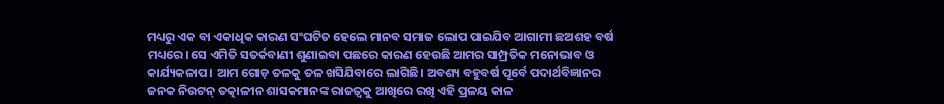ମଧ୍ୟରୁ ଏକ ବା ଏକାଧିକ କାରଣ ସଂଘଟିତ ହେଲେ ମାନବ ସମାଜ ଲୋପ ପାଇଯିବ ଆଗାମୀ ଛଅଶହ ବର୍ଷ ମଧ୍ୟରେ। ସେ ଏମିତି ସତର୍କବାଣୀ ଶୁଣାଇବା ପଛରେ କାରଣ ହେଉଛି ଆମର ସାମ୍ପ୍ରତିକ ମନୋଭାବ ଓ କାର୍ଯ୍ୟକଳାପ। ଆମ ଗୋଡ଼ ତଳକୁ ତଳ ଖସିଯିବାରେ ଲାଗିଛି। ଅବଶ୍ୟ ବହୁବର୍ଷ ପୂର୍ବେ ପଦାର୍ଥବିଜ୍ଞାନର ଜନକ ନିଉଟନ୍‌‌ ତତ୍କାଳୀନ ଶାସକମାନଙ୍କ ରାଜତ୍ୱକୁ ଆଖିରେ ରଖି ଏହି ପ୍ରଳୟ କାଳ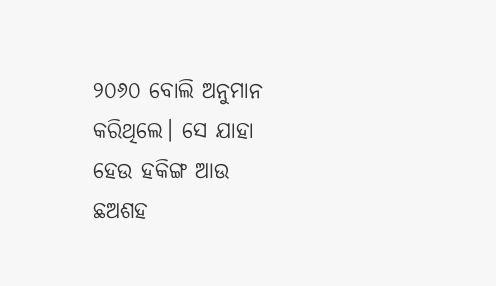୨୦୬୦ ବୋଲି ଅନୁମାନ କରିଥିଲେ। ସେ ଯାହା ହେଉ ହକିଙ୍ଗ ଆଉ ଛଅଶହ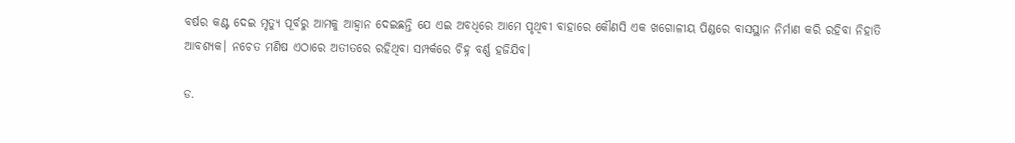ବର୍ଷର କଣ୍ଟ ଦେଇ ମୃତ୍ୟୁ ପୂର୍ବରୁ ଆମକୁ ଆହ୍ୱାନ ଦେଇଛନ୍ତି ଯେ ଏଇ ଅବଧିରେ ଆମେ ପୃଥିବୀ ବାହାରେ କୌଣସି ଏକ ଖଗୋଳୀୟ ପିଣ୍ଡରେ ବାସସ୍ଥାନ ନିର୍ମାଣ କରି ରହିବା ନିହାତି ଆବଶ୍ୟକ। ନଚେତ ମଣିଷ ଏଠାରେ ଅତୀତରେ ରହିଥିବା ସମ୍ପର୍କରେ ଚିହ୍ନ ବର୍ଣ୍ଣ ହଜିଯିବ।

ଡ.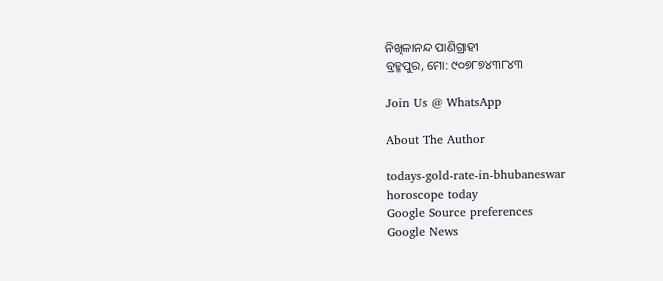ନିଖିଳାନନ୍ଦ ପାଣିଗ୍ରାହୀ
ବ୍ରହ୍ମପୁର, ମୋ: ୯୦୭୮୭୪୩୮୪୩

Join Us @ WhatsApp

About The Author

todays-gold-rate-in-bhubaneswar
horoscope today
Google Source preferences
Google News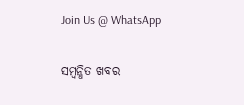Join Us @ WhatsApp

ସମ୍ବନ୍ଧିତ ଖବର